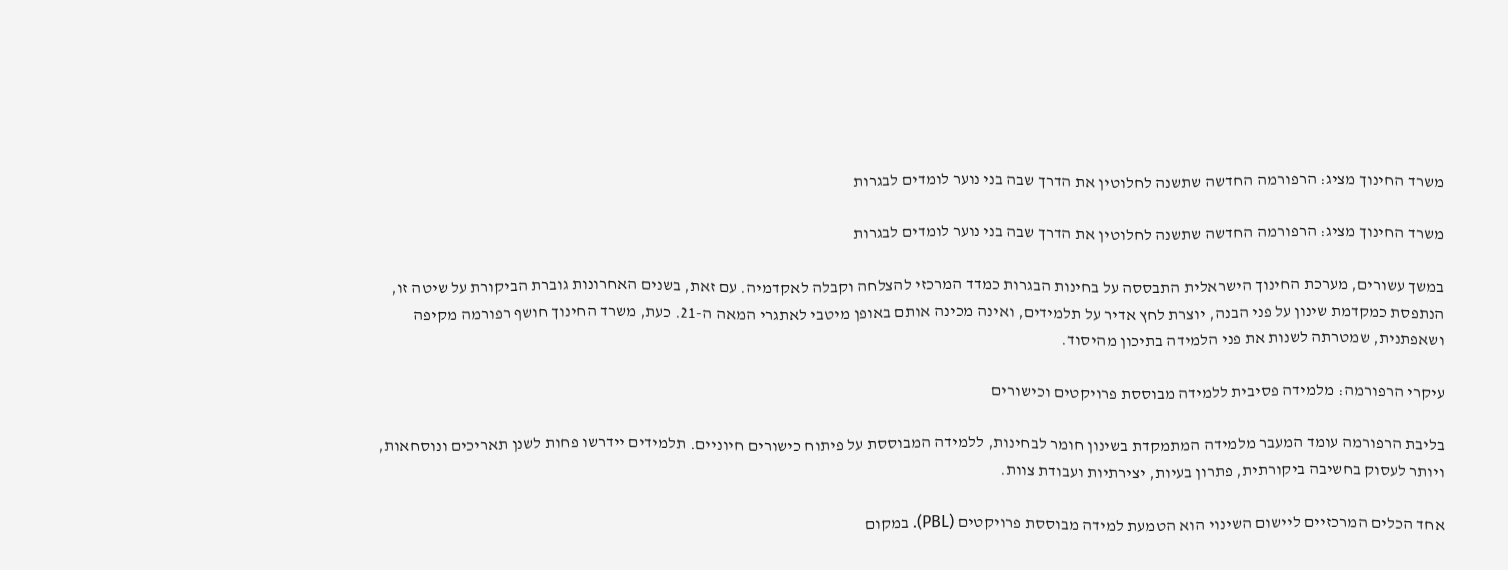משרד החינוך מציג: הרפורמה החדשה שתשנה לחלוטין את הדרך שבה בני נוער לומדים לבגרות

משרד החינוך מציג: הרפורמה החדשה שתשנה לחלוטין את הדרך שבה בני נוער לומדים לבגרות

במשך עשורים, מערכת החינוך הישראלית התבססה על בחינות הבגרות כמדד המרכזי להצלחה וקבלה לאקדמיה. עם זאת, בשנים האחרונות גוברת הביקורת על שיטה זו, הנתפסת כמקדמת שינון על פני הבנה, יוצרת לחץ אדיר על תלמידים, ואינה מכינה אותם באופן מיטבי לאתגרי המאה ה-21. כעת, משרד החינוך חושף רפורמה מקיפה ושאפתנית, שמטרתה לשנות את פני הלמידה בתיכון מהיסוד.

עיקרי הרפורמה: מלמידה פסיבית ללמידה מבוססת פרויקטים וכישורים

בליבת הרפורמה עומד המעבר מלמידה המתמקדת בשינון חומר לבחינות, ללמידה המבוססת על פיתוח כישורים חיוניים. תלמידים יידרשו פחות לשנן תאריכים ונוסחאות, ויותר לעסוק בחשיבה ביקורתית, פתרון בעיות, יצירתיות ועבודת צוות.

אחד הכלים המרכזיים ליישום השינוי הוא הטמעת למידה מבוססת פרויקטים (PBL). במקום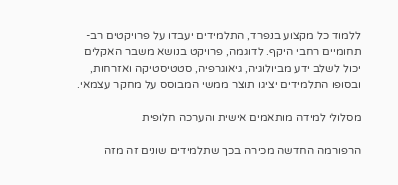ללמוד כל מקצוע בנפרד, התלמידים יעבדו על פרויקטים רב-תחומיים רחבי היקף. לדוגמה, פרויקט בנושא משבר האקלים יכול לשלב ידע מביולוגיה, גיאוגרפיה, סטטיסטיקה ואזרחות, ובסופו התלמידים יציגו תוצר ממשי המבוסס על מחקר עצמאי.

מסלולי למידה מותאמים אישית והערכה חלופית

הרפורמה החדשה מכירה בכך שתלמידים שונים זה מזה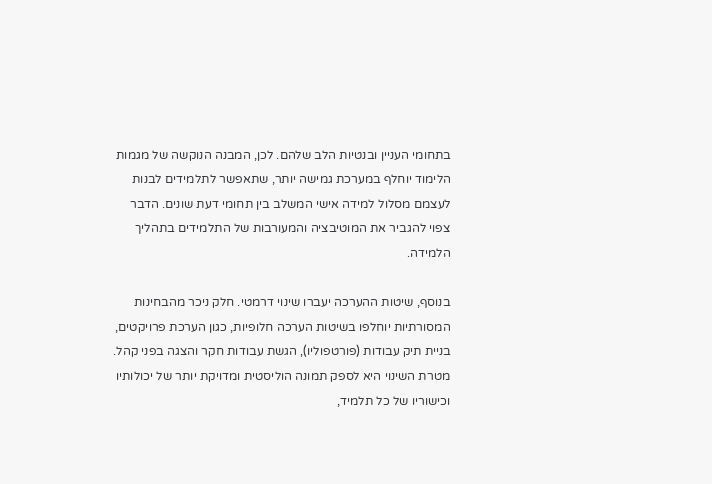בתחומי העניין ובנטיות הלב שלהם. לכן, המבנה הנוקשה של מגמות הלימוד יוחלף במערכת גמישה יותר, שתאפשר לתלמידים לבנות לעצמם מסלול למידה אישי המשלב בין תחומי דעת שונים. הדבר צפוי להגביר את המוטיבציה והמעורבות של התלמידים בתהליך הלמידה.

בנוסף, שיטות ההערכה יעברו שינוי דרמטי. חלק ניכר מהבחינות המסורתיות יוחלפו בשיטות הערכה חלופיות, כגון הערכת פרויקטים, בניית תיק עבודות (פורטפוליו), הגשת עבודות חקר והצגה בפני קהל. מטרת השינוי היא לספק תמונה הוליסטית ומדויקת יותר של יכולותיו וכישוריו של כל תלמיד,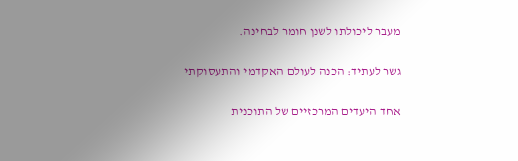מעבר ליכולתו לשנן חומר לבחינה.

גשר לעתיד: הכנה לעולם האקדמי והתעסוקתי

אחד היעדים המרכזיים של התוכנית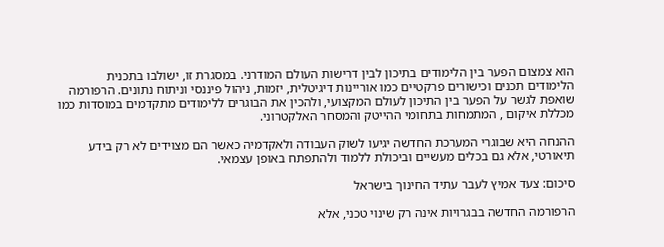הוא צמצום הפער בין הלימודים בתיכון לבין דרישות העולם המודרני. במסגרת זו, ישולבו בתכנית הלימודים תכנים וכישורים פרקטיים כמו אוריינות דיגיטלית, יזמות, ניהול פיננסי וניתוח נתונים. הרפורמה שואפת לגשר על הפער בין התיכון לעולם המקצועי, ולהכין את הבוגרים ללימודים מתקדמים במוסדות כמו מכללת איקום , המתמחות בתחומי ההייטק והמסחר האלקטרוני.

ההנחה היא שבוגרי המערכת החדשה יגיעו לשוק העבודה ולאקדמיה כאשר הם מצוידים לא רק בידע תיאורטי, אלא גם בכלים מעשיים וביכולת ללמוד ולהתפתח באופן עצמאי.

סיכום: צעד אמיץ לעבר עתיד החינוך בישראל

הרפורמה החדשה בבגרויות אינה רק שינוי טכני, אלא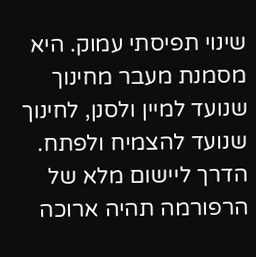שינוי תפיסתי עמוק. היא מסמנת מעבר מחינוך שנועד למיין ולסנן, לחינוך שנועד להצמיח ולפתח. הדרך ליישום מלא של הרפורמה תהיה ארוכה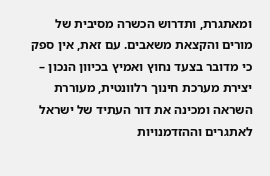ומאתגרת, ותדרוש הכשרה מסיבית של מורים והקצאת משאבים. עם זאת, אין ספק כי מדובר בצעד נחוץ ואמיץ בכיוון הנכון – יצירת מערכת חינוך רלוונטית, מעוררת השראה ומכינה את דור העתיד של ישראל לאתגרים וההזדמנויות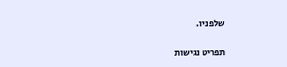שלפניו.

תפריט נגישות